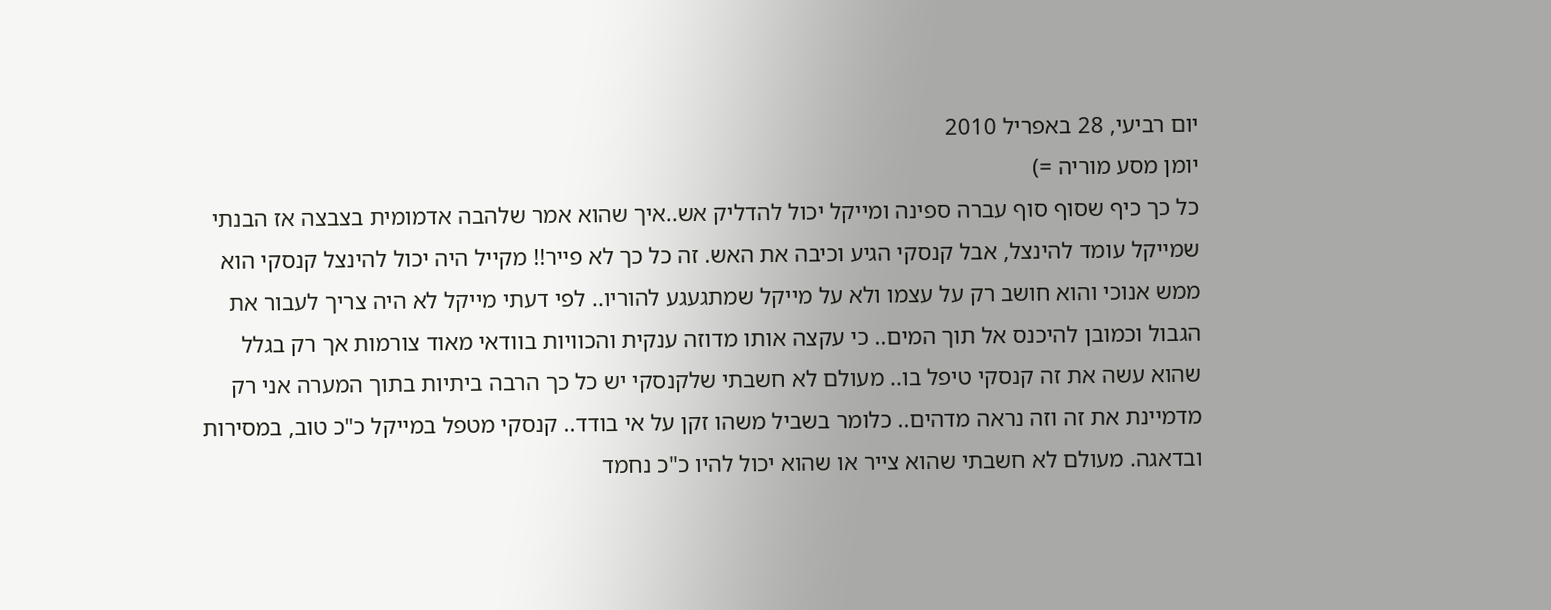יום רביעי, 28 באפריל 2010
יומן מסע מוריה =)
כל כך כיף שסוף סוף עברה ספינה ומייקל יכול להדליק אש..איך שהוא אמר שלהבה אדמומית בצבצה אז הבנתי שמייקל עומד להינצל, אבל קנסקי הגיע וכיבה את האש. זה כל כך לא פייר!! מקייל היה יכול להינצל קנסקי הוא ממש אנוכי והוא חושב רק על עצמו ולא על מייקל שמתגעגע להוריו.. לפי דעתי מייקל לא היה צריך לעבור את הגבול וכמובן להיכנס אל תוך המים.. כי עקצה אותו מדוזה ענקית והכוויות בוודאי מאוד צורמות אך רק בגלל שהוא עשה את זה קנסקי טיפל בו.. מעולם לא חשבתי שלקנסקי יש כל כך הרבה ביתיות בתוך המערה אני רק מדמיינת את זה וזה נראה מדהים.. כלומר בשביל משהו זקן על אי בודד.. קנסקי מטפל במייקל כ"כ טוב, במסירות ובדאגה. מעולם לא חשבתי שהוא צייר או שהוא יכול להיו כ"כ נחמד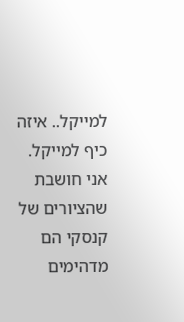למייקל.. איזה כיף למייקל. אני חושבת שהציורים של קנסקי הם מדהימים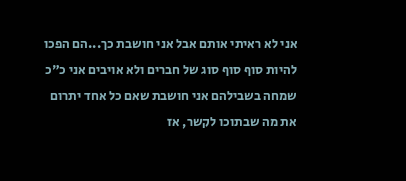אני לא ראיתי אותם אבל אני חושבת כך...הם הפכו להיות סוף סוף סוג של חברים ולא אויבים אני כ"כ שמחה בשבילהם אני חושבת שאם כל אחד יתרום את מה שבתוכו לקשר, אז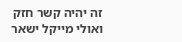זה יהיה קשר חזק ואולי מייקל ישאר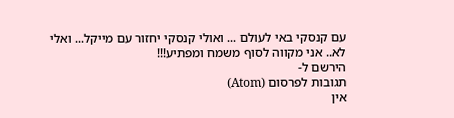עם קנסקי באי לעולם ... ואולי קנסקי יחזור עם מייקל... ואלי לא.. אני מקווה לסוף משמח ומפתיע!!!
הירשם ל-
תגובות לפרסום (Atom)
אין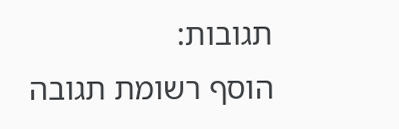תגובות:
הוסף רשומת תגובה